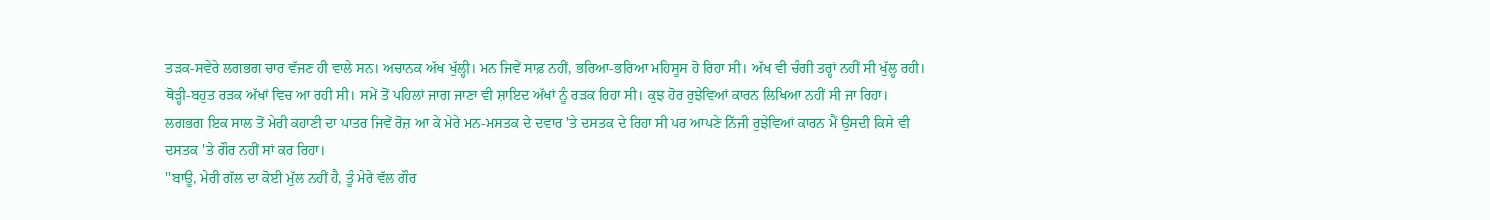ਤੜਕ-ਸਵੇਰੇ ਲਗਭਗ ਚਾਰ ਵੱਜਣ ਹੀ ਵਾਲੇ ਸਨ। ਅਚਾਨਕ ਅੱਖ ਖੁੱਲ੍ਹੀ। ਮਨ ਜਿਵੇਂ ਸਾਫ਼ ਨਹੀਂ, ਭਰਿਆ-ਭਰਿਆ ਮਹਿਸੂਸ ਹੋ ਰਿਹਾ ਸੀ। ਅੱਖ ਵੀ ਚੰਗੀ ਤਰ੍ਹਾਂ ਨਹੀਂ ਸੀ ਖੁੱਲ੍ਹ ਰਹੀ। ਥੋੜ੍ਹੀ-ਬਹੁਤ ਰੜਕ ਅੱਖਾਂ ਵਿਚ ਆ ਰਹੀ ਸੀ। ਸਮੇਂ ਤੋਂ ਪਹਿਲਾਂ ਜਾਗ ਜਾਣਾ ਵੀ ਸ਼ਾਇਦ ਅੱਖਾਂ ਨੂੰ ਰੜਕ ਰਿਹਾ ਸੀ। ਕੁਝ ਹੋਰ ਰੁਝੇਵਿਆਂ ਕਾਰਨ ਲਿਖਿਆ ਨਹੀਂ ਸੀ ਜਾ ਰਿਹਾ।
ਲਗਭਗ ਇਕ ਸਾਲ ਤੋਂ ਮੇਰੀ ਕਹਾਣੀ ਦਾ ਪਾਤਰ ਜਿਵੇਂ ਰੋਜ਼ ਆ ਕੇ ਮੇਰੇ ਮਨ-ਮਸਤਕ ਦੇ ਦਵਾਰ 'ਤੇ ਦਸਤਕ ਦੇ ਰਿਹਾ ਸੀ ਪਰ ਆਪਣੇ ਨਿੱਜੀ ਰੁਝੇਵਿਆਂ ਕਾਰਨ ਮੈਂ ਉਸਦੀ ਕਿਸੇ ਵੀ ਦਸਤਕ 'ਤੇ ਗੌਰ ਨਹੀਂ ਸਾਂ ਕਰ ਰਿਹਾ।
''ਬਾਊ, ਮੇਰੀ ਗੱਲ ਦਾ ਕੋਈ ਮੁੱਲ ਨਹੀਂ ਹੈ, ਤੂੰ ਮੇਰੇ ਵੱਲ ਗੌਰ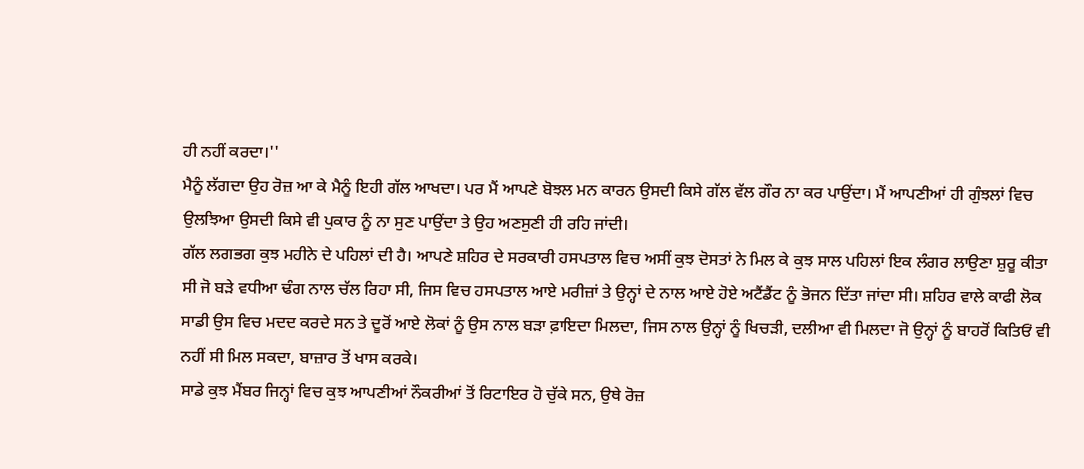ਹੀ ਨਹੀਂ ਕਰਦਾ।''
ਮੈਨੂੰ ਲੱਗਦਾ ਉਹ ਰੋਜ਼ ਆ ਕੇ ਮੈਨੂੰ ਇਹੀ ਗੱਲ ਆਖਦਾ। ਪਰ ਮੈਂ ਆਪਣੇ ਬੋਝਲ ਮਨ ਕਾਰਨ ਉਸਦੀ ਕਿਸੇ ਗੱਲ ਵੱਲ ਗੌਰ ਨਾ ਕਰ ਪਾਉਂਦਾ। ਮੈਂ ਆਪਣੀਆਂ ਹੀ ਗੁੰਝਲਾਂ ਵਿਚ ਉਲਝਿਆ ਉਸਦੀ ਕਿਸੇ ਵੀ ਪੁਕਾਰ ਨੂੰ ਨਾ ਸੁਣ ਪਾਉਂਦਾ ਤੇ ਉਹ ਅਣਸੁਣੀ ਹੀ ਰਹਿ ਜਾਂਦੀ।
ਗੱਲ ਲਗਭਗ ਕੁਝ ਮਹੀਨੇ ਦੇ ਪਹਿਲਾਂ ਦੀ ਹੈ। ਆਪਣੇ ਸ਼ਹਿਰ ਦੇ ਸਰਕਾਰੀ ਹਸਪਤਾਲ ਵਿਚ ਅਸੀਂ ਕੁਝ ਦੋਸਤਾਂ ਨੇ ਮਿਲ ਕੇ ਕੁਝ ਸਾਲ ਪਹਿਲਾਂ ਇਕ ਲੰਗਰ ਲਾਉਣਾ ਸ਼ੁਰੂ ਕੀਤਾ ਸੀ ਜੋ ਬੜੇ ਵਧੀਆ ਢੰਗ ਨਾਲ ਚੱਲ ਰਿਹਾ ਸੀ, ਜਿਸ ਵਿਚ ਹਸਪਤਾਲ ਆਏ ਮਰੀਜ਼ਾਂ ਤੇ ਉਨ੍ਹਾਂ ਦੇ ਨਾਲ ਆਏ ਹੋਏ ਅਟੈਂਡੈਂਟ ਨੂੰ ਭੋਜਨ ਦਿੱਤਾ ਜਾਂਦਾ ਸੀ। ਸ਼ਹਿਰ ਵਾਲੇ ਕਾਫੀ ਲੋਕ ਸਾਡੀ ਉਸ ਵਿਚ ਮਦਦ ਕਰਦੇ ਸਨ ਤੇ ਦੂਰੋਂ ਆਏ ਲੋਕਾਂ ਨੂੰ ਉਸ ਨਾਲ ਬੜਾ ਫ਼ਾਇਦਾ ਮਿਲਦਾ, ਜਿਸ ਨਾਲ ਉਨ੍ਹਾਂ ਨੂੰ ਖਿਚੜੀ, ਦਲੀਆ ਵੀ ਮਿਲਦਾ ਜੋ ਉਨ੍ਹਾਂ ਨੂੰ ਬਾਹਰੋਂ ਕਿਤਿਓਂ ਵੀ ਨਹੀਂ ਸੀ ਮਿਲ ਸਕਦਾ, ਬਾਜ਼ਾਰ ਤੋਂ ਖਾਸ ਕਰਕੇ।
ਸਾਡੇ ਕੁਝ ਮੈਂਬਰ ਜਿਨ੍ਹਾਂ ਵਿਚ ਕੁਝ ਆਪਣੀਆਂ ਨੌਕਰੀਆਂ ਤੋਂ ਰਿਟਾਇਰ ਹੋ ਚੁੱਕੇ ਸਨ, ਉਥੇ ਰੋਜ਼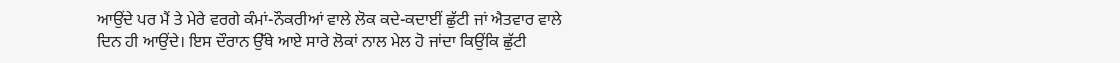ਆਉਂਦੇ ਪਰ ਮੈਂ ਤੇ ਮੇਰੇ ਵਰਗੇ ਕੰਮਾਂ-ਨੌਕਰੀਆਂ ਵਾਲੇ ਲੋਕ ਕਦੇ-ਕਦਾਈਂ ਛੁੱਟੀ ਜਾਂ ਐਤਵਾਰ ਵਾਲੇ ਦਿਨ ਹੀ ਆਉਂਦੇ। ਇਸ ਦੌਰਾਨ ਉੱਥੇ ਆਏ ਸਾਰੇ ਲੋਕਾਂ ਨਾਲ ਮੇਲ ਹੋ ਜਾਂਦਾ ਕਿਉਂਕਿ ਛੁੱਟੀ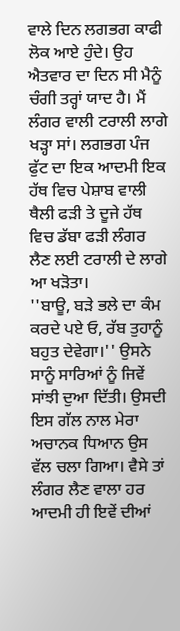ਵਾਲੇ ਦਿਨ ਲਗਭਗ ਕਾਫੀ ਲੋਕ ਆਏ ਹੁੰਦੇ। ਉਹ ਐਤਵਾਰ ਦਾ ਦਿਨ ਸੀ ਮੈਨੂੰ ਚੰਗੀ ਤਰ੍ਹਾਂ ਯਾਦ ਹੈ। ਮੈਂ ਲੰਗਰ ਵਾਲੀ ਟਰਾਲੀ ਲਾਗੇ ਖੜ੍ਹਾ ਸਾਂ। ਲਗਭਗ ਪੰਜ ਫੁੱਟ ਦਾ ਇਕ ਆਦਮੀ ਇਕ ਹੱਥ ਵਿਚ ਪੇਸ਼ਾਬ ਵਾਲੀ ਥੈਲੀ ਫੜੀ ਤੇ ਦੂਜੇ ਹੱਥ ਵਿਚ ਡੱਬਾ ਫੜੀ ਲੰਗਰ ਲੈਣ ਲਈ ਟਰਾਲੀ ਦੇ ਲਾਗੇ ਆ ਖੜੋਤਾ।
''ਬਾਊ, ਬੜੇ ਭਲੇ ਦਾ ਕੰਮ ਕਰਦੇ ਪਏ ਓ, ਰੱਬ ਤੁਹਾਨੂੰ ਬਹੁਤ ਦੇਵੇਗਾ।'' ਉਸਨੇ ਸਾਨੂੰ ਸਾਰਿਆਂ ਨੂੰ ਜਿਵੇਂ ਸਾਂਝੀ ਦੁਆ ਦਿੱਤੀ। ਉਸਦੀ ਇਸ ਗੱਲ ਨਾਲ ਮੇਰਾ ਅਚਾਨਕ ਧਿਆਨ ਉਸ ਵੱਲ ਚਲਾ ਗਿਆ। ਵੈਸੇ ਤਾਂ ਲੰਗਰ ਲੈਣ ਵਾਲਾ ਹਰ ਆਦਮੀ ਹੀ ਇਵੇਂ ਦੀਆਂ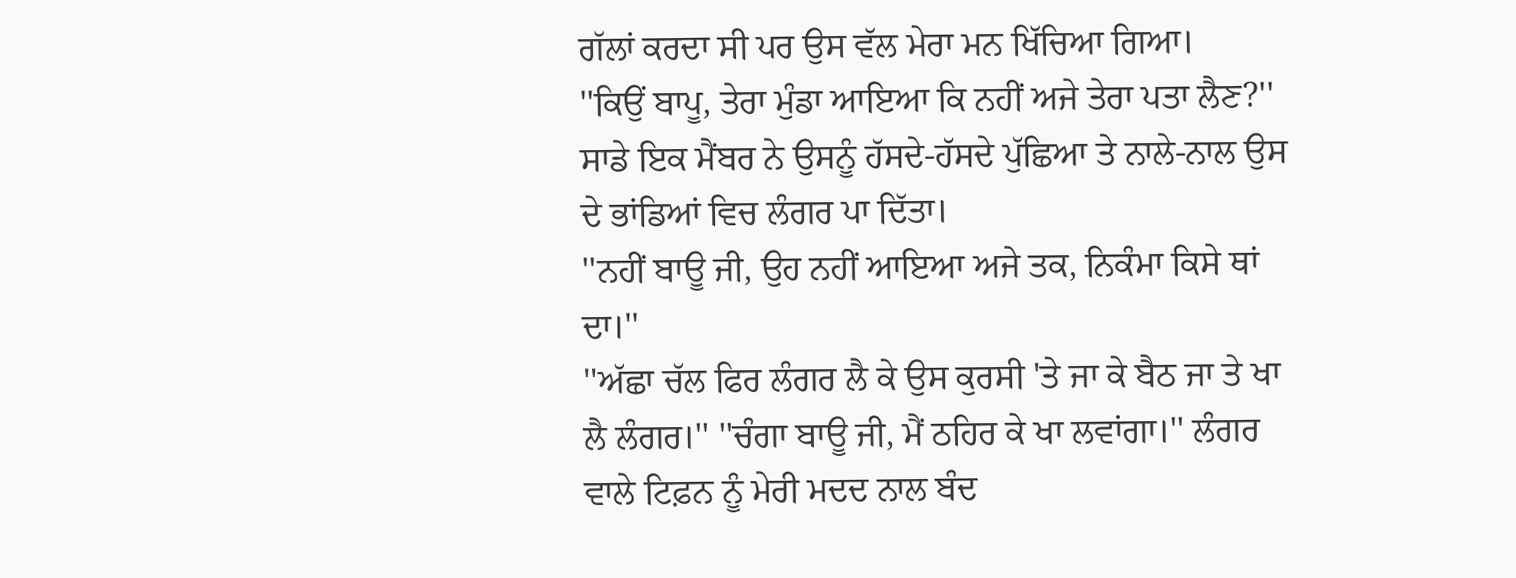ਗੱਲਾਂ ਕਰਦਾ ਸੀ ਪਰ ਉਸ ਵੱਲ ਮੇਰਾ ਮਨ ਖਿੱਚਿਆ ਗਿਆ।
''ਕਿਉਂ ਬਾਪੂ, ਤੇਰਾ ਮੁੰਡਾ ਆਇਆ ਕਿ ਨਹੀਂ ਅਜੇ ਤੇਰਾ ਪਤਾ ਲੈਣ?'' ਸਾਡੇ ਇਕ ਮੈਂਬਰ ਨੇ ਉਸਨੂੰ ਹੱਸਦੇ-ਹੱਸਦੇ ਪੁੱਛਿਆ ਤੇ ਨਾਲੇ-ਨਾਲ ਉਸ ਦੇ ਭਾਂਡਿਆਂ ਵਿਚ ਲੰਗਰ ਪਾ ਦਿੱਤਾ।
''ਨਹੀਂ ਬਾਊ ਜੀ, ਉਹ ਨਹੀਂ ਆਇਆ ਅਜੇ ਤਕ, ਨਿਕੰਮਾ ਕਿਸੇ ਥਾਂ ਦਾ।''
''ਅੱਛਾ ਚੱਲ ਫਿਰ ਲੰਗਰ ਲੈ ਕੇ ਉਸ ਕੁਰਸੀ 'ਤੇ ਜਾ ਕੇ ਬੈਠ ਜਾ ਤੇ ਖਾ ਲੈ ਲੰਗਰ।'' ''ਚੰਗਾ ਬਾਊ ਜੀ, ਮੈਂ ਠਹਿਰ ਕੇ ਖਾ ਲਵਾਂਗਾ।'' ਲੰਗਰ ਵਾਲੇ ਟਿਫ਼ਨ ਨੂੰ ਮੇਰੀ ਮਦਦ ਨਾਲ ਬੰਦ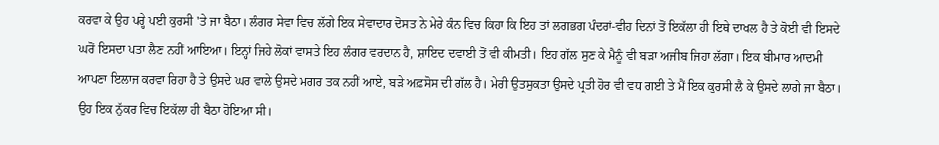ਕਰਵਾ ਕੇ ਉਹ ਪਰ੍ਹੇ ਪਈ ਕੁਰਸੀ 'ਤੇ ਜਾ ਬੈਠਾ। ਲੰਗਰ ਸੇਵਾ ਵਿਚ ਲੱਗੇ ਇਕ ਸੇਵਾਦਾਰ ਦੋਸਤ ਨੇ ਮੇਰੇ ਕੰਨ ਵਿਚ ਕਿਹਾ ਕਿ ਇਹ ਤਾਂ ਲਗਭਗ ਪੰਦਰਾਂ-ਵੀਹ ਦਿਨਾਂ ਤੋਂ ਇਕੱਲਾ ਹੀ ਇਥੇ ਦਾਖਲ ਹੈ ਤੇ ਕੋਈ ਵੀ ਇਸਦੇ ਘਰੋਂ ਇਸਦਾ ਪਤਾ ਲੈਣ ਨਹੀਂ ਆਇਆ। ਇਨ੍ਹਾਂ ਜਿਹੇ ਲੋਕਾਂ ਵਾਸਤੇ ਇਹ ਲੰਗਰ ਵਰਦਾਨ ਹੈ, ਸ਼ਾਇਦ ਦਵਾਈ ਤੋਂ ਵੀ ਕੀਮਤੀ। ਇਹ ਗੱਲ ਸੁਣ ਕੇ ਮੈਨੂੰ ਵੀ ਬੜਾ ਅਜੀਬ ਜਿਹਾ ਲੱਗਾ। ਇਕ ਬੀਮਾਰ ਆਦਮੀ ਆਪਣਾ ਇਲਾਜ ਕਰਵਾ ਰਿਹਾ ਹੈ ਤੇ ਉਸਦੇ ਘਰ ਵਾਲੇ ਉਸਦੇ ਮਗਰ ਤਕ ਨਹੀਂ ਆਏ, ਬੜੇ ਅਫ਼ਸੋਸ ਦੀ ਗੱਲ ਹੈ। ਮੇਰੀ ਉਤਸੁਕਤਾ ਉਸਦੇ ਪ੍ਰਤੀ ਹੋਰ ਵੀ ਵਧ ਗਈ ਤੇ ਮੈਂ ਇਕ ਕੁਰਸੀ ਲੈ ਕੇ ਉਸਦੇ ਲਾਗੇ ਜਾ ਬੈਠਾ। ਉਹ ਇਕ ਨੁੱਕਰ ਵਿਚ ਇਕੱਲਾ ਹੀ ਬੈਠਾ ਹੋਇਆ ਸੀ।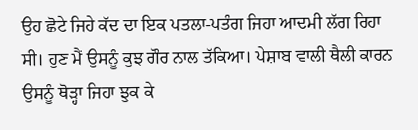ਉਹ ਛੋਟੇ ਜਿਹੇ ਕੱਦ ਦਾ ਇਕ ਪਤਲਾ-ਪਤੰਗ ਜਿਹਾ ਆਦਮੀ ਲੱਗ ਰਿਹਾ ਸੀ। ਹੁਣ ਮੈਂ ਉਸਨੂੰ ਕੁਝ ਗੌਰ ਨਾਲ ਤੱਕਿਆ। ਪੇਸ਼ਾਬ ਵਾਲੀ ਥੈਲੀ ਕਾਰਨ ਉਸਨੂੰ ਥੋੜ੍ਹਾ ਜਿਹਾ ਝੁਕ ਕੇ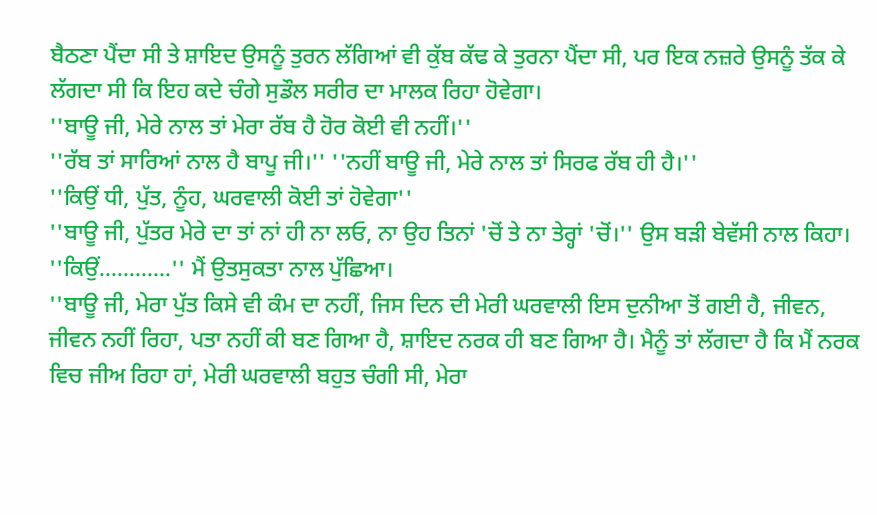ਬੈਠਣਾ ਪੈਂਦਾ ਸੀ ਤੇ ਸ਼ਾਇਦ ਉਸਨੂੰ ਤੁਰਨ ਲੱਗਿਆਂ ਵੀ ਕੁੱਬ ਕੱਢ ਕੇ ਤੁਰਨਾ ਪੈਂਦਾ ਸੀ, ਪਰ ਇਕ ਨਜ਼ਰੇ ਉਸਨੂੰ ਤੱਕ ਕੇ ਲੱਗਦਾ ਸੀ ਕਿ ਇਹ ਕਦੇ ਚੰਗੇ ਸੁਡੌਲ ਸਰੀਰ ਦਾ ਮਾਲਕ ਰਿਹਾ ਹੋਵੇਗਾ।
''ਬਾਊ ਜੀ, ਮੇਰੇ ਨਾਲ ਤਾਂ ਮੇਰਾ ਰੱਬ ਹੈ ਹੋਰ ਕੋਈ ਵੀ ਨਹੀਂ।''
''ਰੱਬ ਤਾਂ ਸਾਰਿਆਂ ਨਾਲ ਹੈ ਬਾਪੂ ਜੀ।'' ''ਨਹੀਂ ਬਾਊ ਜੀ, ਮੇਰੇ ਨਾਲ ਤਾਂ ਸਿਰਫ ਰੱਬ ਹੀ ਹੈ।''
''ਕਿਉਂ ਧੀ, ਪੁੱਤ, ਨੂੰਹ, ਘਰਵਾਲੀ ਕੋਈ ਤਾਂ ਹੋਵੇਗਾ''
''ਬਾਊ ਜੀ, ਪੁੱਤਰ ਮੇਰੇ ਦਾ ਤਾਂ ਨਾਂ ਹੀ ਨਾ ਲਓ, ਨਾ ਉਹ ਤਿਨਾਂ 'ਚੋਂ ਤੇ ਨਾ ਤੇਰ੍ਹਾਂ 'ਚੋਂ।'' ਉਸ ਬੜੀ ਬੇਵੱਸੀ ਨਾਲ ਕਿਹਾ।
''ਕਿਉਂ............'' ਮੈਂ ਉਤਸੁਕਤਾ ਨਾਲ ਪੁੱਛਿਆ।
''ਬਾਊ ਜੀ, ਮੇਰਾ ਪੁੱਤ ਕਿਸੇ ਵੀ ਕੰਮ ਦਾ ਨਹੀਂ, ਜਿਸ ਦਿਨ ਦੀ ਮੇਰੀ ਘਰਵਾਲੀ ਇਸ ਦੁਨੀਆ ਤੋਂ ਗਈ ਹੈ, ਜੀਵਨ, ਜੀਵਨ ਨਹੀਂ ਰਿਹਾ, ਪਤਾ ਨਹੀਂ ਕੀ ਬਣ ਗਿਆ ਹੈ, ਸ਼ਾਇਦ ਨਰਕ ਹੀ ਬਣ ਗਿਆ ਹੈ। ਮੈਨੂੰ ਤਾਂ ਲੱਗਦਾ ਹੈ ਕਿ ਮੈਂ ਨਰਕ ਵਿਚ ਜੀਅ ਰਿਹਾ ਹਾਂ, ਮੇਰੀ ਘਰਵਾਲੀ ਬਹੁਤ ਚੰਗੀ ਸੀ, ਮੇਰਾ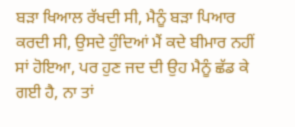ਬੜਾ ਖਿਆਲ ਰੱਖਦੀ ਸੀ, ਮੈਨੂੰ ਬੜਾ ਪਿਆਰ ਕਰਦੀ ਸੀ, ਉਸਦੇ ਹੁੰਦਿਆਂ ਮੈਂ ਕਦੇ ਬੀਮਾਰ ਨਹੀਂ ਸਾਂ ਹੋਇਆ, ਪਰ ਹੁਣ ਜਦ ਦੀ ਉਹ ਮੈਨੂੰ ਛੱਡ ਕੇ ਗਈ ਹੈ, ਨਾ ਤਾਂ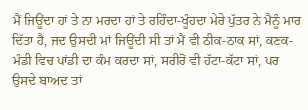ਮੈਂ ਜਿਊਂਦਾ ਹਾਂ ਤੇ ਨਾ ਮਰਦਾ ਹਾਂ ਤੇ ਰਹਿੰਦਾ-ਖੂੰਹਦਾ ਮੇਰੇ ਪੁੱਤਰ ਨੇ ਮੈਨੂੰ ਮਾਰ ਦਿੱਤਾ ਹੈ, ਜਦ ਉਸਦੀ ਮਾਂ ਜਿਊਂਦੀ ਸੀ ਤਾਂ ਮੈਂ ਵੀ ਠੀਕ-ਠਾਕ ਸਾਂ, ਕਣਕ-ਮੰਡੀ ਵਿਚ ਪਾਂਡੀ ਦਾ ਕੰਮ ਕਰਦਾ ਸਾਂ, ਸਰੀਰੋਂ ਵੀ ਹੱਟਾ-ਕੱਟਾ ਸਾਂ, ਪਰ ਉਸਦੇ ਬਾਅਦ ਤਾਂ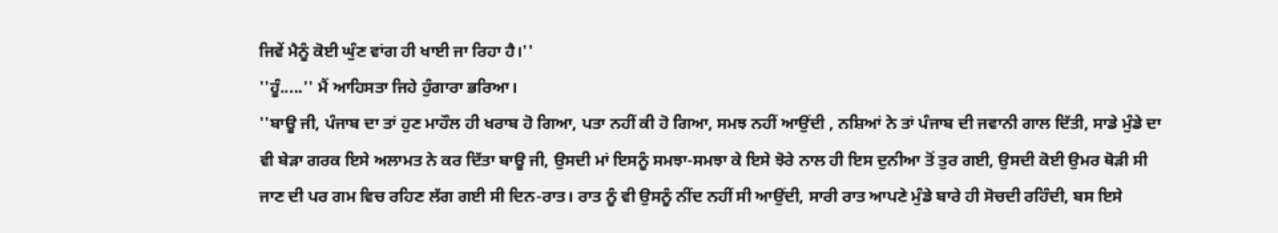ਜਿਵੇਂ ਮੈਨੂੰ ਕੋਈ ਘੁੰਣ ਵਾਂਗ ਹੀ ਖਾਈ ਜਾ ਰਿਹਾ ਹੈ।''
''ਹੂੰ.....'' ਮੈਂ ਆਹਿਸਤਾ ਜਿਹੇ ਹੁੰਗਾਰਾ ਭਰਿਆ।
''ਬਾਊ ਜੀ, ਪੰਜਾਬ ਦਾ ਤਾਂ ਹੁਣ ਮਾਹੌਲ ਹੀ ਖਰਾਬ ਹੋ ਗਿਆ, ਪਤਾ ਨਹੀਂ ਕੀ ਹੋ ਗਿਆ, ਸਮਝ ਨਹੀਂ ਆਉਂਦੀ , ਨਸ਼ਿਆਂ ਨੇ ਤਾਂ ਪੰਜਾਬ ਦੀ ਜਵਾਨੀ ਗਾਲ ਦਿੱਤੀ, ਸਾਡੇ ਮੁੰਡੇ ਦਾ ਵੀ ਬੇੜਾ ਗਰਕ ਇਸੇ ਅਲਾਮਤ ਨੇ ਕਰ ਦਿੱਤਾ ਬਾਊ ਜੀ, ਉਸਦੀ ਮਾਂ ਇਸਨੂੰ ਸਮਝਾ-ਸਮਝਾ ਕੇ ਇਸੇ ਝੋਰੇ ਨਾਲ ਹੀ ਇਸ ਦੁਨੀਆ ਤੋਂ ਤੁਰ ਗਈ, ਉਸਦੀ ਕੋਈ ਉਮਰ ਥੋੜੀ ਸੀ ਜਾਣ ਦੀ ਪਰ ਗਮ ਵਿਚ ਰਹਿਣ ਲੱਗ ਗਈ ਸੀ ਦਿਨ-ਰਾਤ। ਰਾਤ ਨੂੰ ਵੀ ਉਸਨੂੰ ਨੀਂਦ ਨਹੀਂ ਸੀ ਆਉਂਦੀ, ਸਾਰੀ ਰਾਤ ਆਪਣੇ ਮੁੰਡੇ ਬਾਰੇ ਹੀ ਸੋਚਦੀ ਰਹਿੰਦੀ, ਬਸ ਇਸੇ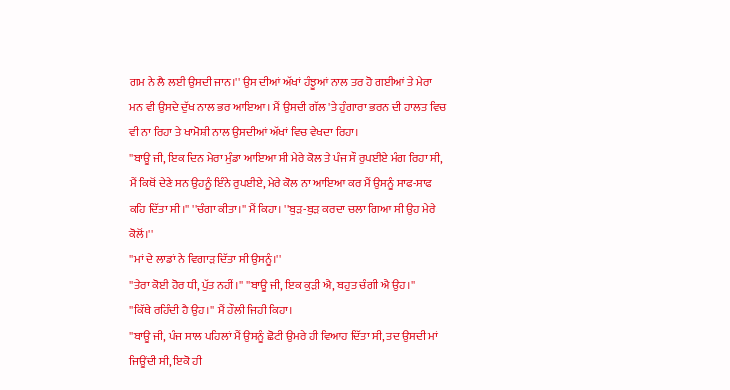ਗਮ ਨੇ ਲੈ ਲਈ ਉਸਦੀ ਜਾਨ।'' ਉਸ ਦੀਆਂ ਅੱਖਾਂ ਹੰਝੂਆਂ ਨਾਲ ਤਰ ਹੋ ਗਈਆਂ ਤੇ ਮੇਰਾ ਮਨ ਵੀ ਉਸਦੇ ਦੁੱਖ ਨਾਲ ਭਰ ਆਇਆ। ਮੈਂ ਉਸਦੀ ਗੱਲ 'ਤੇ ਹੁੰਗਾਰਾ ਭਰਨ ਦੀ ਹਾਲਤ ਵਿਚ ਵੀ ਨਾ ਰਿਹਾ ਤੇ ਖਾਮੋਸ਼ੀ ਨਾਲ ਉਸਦੀਆਂ ਅੱਖਾਂ ਵਿਚ ਵੇਖਦਾ ਰਿਹਾ।
''ਬਾਊ ਜੀ, ਇਕ ਦਿਨ ਮੇਰਾ ਮੁੰਡਾ ਆਇਆ ਸੀ ਮੇਰੇ ਕੋਲ ਤੇ ਪੰਜ ਸੌ ਰੁਪਈਏ ਮੰਗ ਰਿਹਾ ਸੀ, ਮੈਂ ਕਿਥੋਂ ਦੇਣੇ ਸਨ ਉਹਨੂੰ ਇੰਨੇ ਰੁਪਈਏ, ਮੇਰੇ ਕੋਲ ਨਾ ਆਇਆ ਕਰ ਮੈਂ ਉਸਨੂੰ ਸਾਫ-ਸਾਫ ਕਹਿ ਦਿੱਤਾ ਸੀ।'' ''ਚੰਗਾ ਕੀਤਾ।'' ਮੈਂ ਕਿਹਾ। ''ਬੁੜ-ਬੁੜ ਕਰਦਾ ਚਲਾ ਗਿਆ ਸੀ ਉਹ ਮੇਰੇ ਕੋਲੋਂ।''
''ਮਾਂ ਦੇ ਲਾਡਾਂ ਨੇ ਵਿਗਾੜ ਦਿੱਤਾ ਸੀ ਉਸਨੂੰ।''
''ਤੇਰਾ ਕੋਈ ਹੋਰ ਧੀ, ਪੁੱਤ ਨਹੀਂ।'' ''ਬਾਊ ਜੀ, ਇਕ ਕੁੜੀ ਐ, ਬਹੁਤ ਚੰਗੀ ਐ ਉਹ।''
''ਕਿੱਥੇ ਰਹਿੰਦੀ ਹੈ ਉਹ।'' ਮੈਂ ਹੌਲੀ ਜਿਹੀ ਕਿਹਾ।
''ਬਾਊ ਜੀ, ਪੰਜ ਸਾਲ ਪਹਿਲਾਂ ਮੈਂ ਉਸਨੂੰ ਛੋਟੀ ਉਮਰੇ ਹੀ ਵਿਆਹ ਦਿੱਤਾ ਸੀ, ਤਦ ਉਸਦੀ ਮਾਂ ਜਿਊਂਦੀ ਸੀ, ਇਕੋ ਹੀ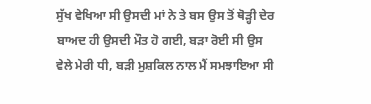ਸੁੱਖ ਵੇਖਿਆ ਸੀ ਉਸਦੀ ਮਾਂ ਨੇ ਤੇ ਬਸ ਉਸ ਤੋਂ ਥੋੜ੍ਹੀ ਦੇਰ ਬਾਅਦ ਹੀ ਉਸਦੀ ਮੌਤ ਹੋ ਗਈ, ਬੜਾ ਰੋਈ ਸੀ ਉਸ ਵੇਲੇ ਮੇਰੀ ਧੀ, ਬੜੀ ਮੁਸ਼ਕਿਲ ਨਾਲ ਮੈਂ ਸਮਝਾਇਆ ਸੀ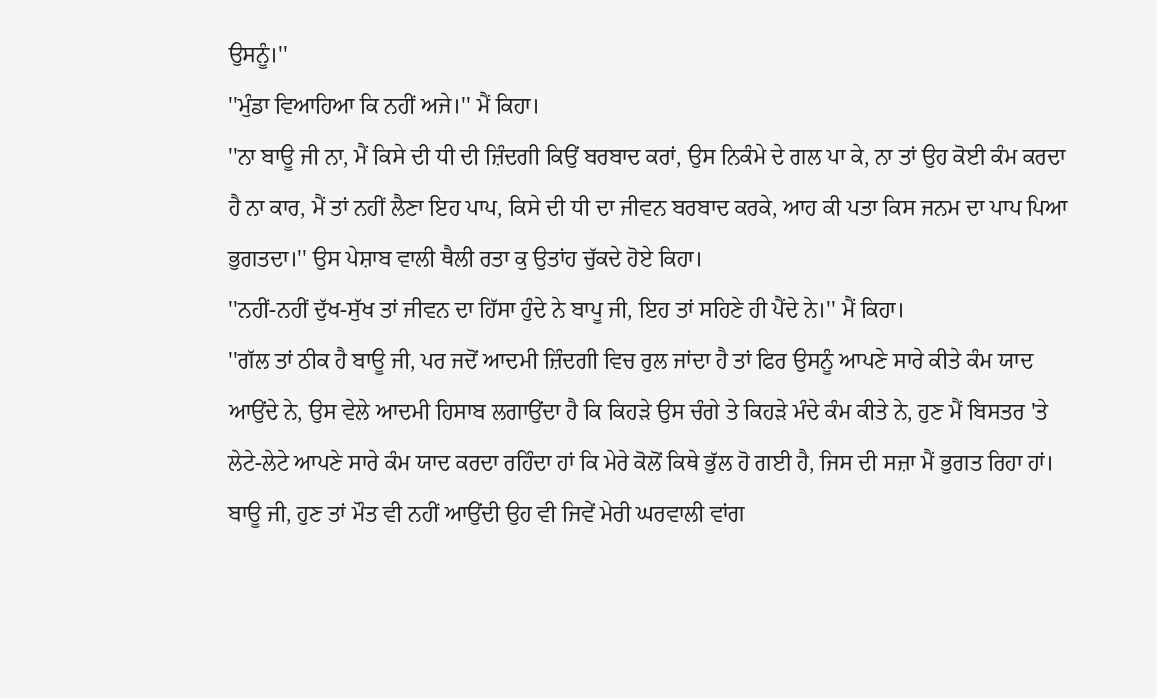ਉਸਨੂੰ।''
''ਮੁੰਡਾ ਵਿਆਹਿਆ ਕਿ ਨਹੀਂ ਅਜੇ।'' ਮੈਂ ਕਿਹਾ।
''ਨਾ ਬਾਊ ਜੀ ਨਾ, ਮੈਂ ਕਿਸੇ ਦੀ ਧੀ ਦੀ ਜ਼ਿੰਦਗੀ ਕਿਉਂ ਬਰਬਾਦ ਕਰਾਂ, ਉਸ ਨਿਕੰਮੇ ਦੇ ਗਲ ਪਾ ਕੇ, ਨਾ ਤਾਂ ਉਹ ਕੋਈ ਕੰਮ ਕਰਦਾ ਹੈ ਨਾ ਕਾਰ, ਮੈਂ ਤਾਂ ਨਹੀਂ ਲੈਣਾ ਇਹ ਪਾਪ, ਕਿਸੇ ਦੀ ਧੀ ਦਾ ਜੀਵਨ ਬਰਬਾਦ ਕਰਕੇ, ਆਹ ਕੀ ਪਤਾ ਕਿਸ ਜਨਮ ਦਾ ਪਾਪ ਪਿਆ ਭੁਗਤਦਾ।'' ਉਸ ਪੇਸ਼ਾਬ ਵਾਲੀ ਥੈਲੀ ਰਤਾ ਕੁ ਉਤਾਂਹ ਚੁੱਕਦੇ ਹੋਏ ਕਿਹਾ।
''ਨਹੀਂ-ਨਹੀਂ ਦੁੱਖ-ਸੁੱਖ ਤਾਂ ਜੀਵਨ ਦਾ ਹਿੱਸਾ ਹੁੰਦੇ ਨੇ ਬਾਪੂ ਜੀ, ਇਹ ਤਾਂ ਸਹਿਣੇ ਹੀ ਪੈਂਦੇ ਨੇ।'' ਮੈਂ ਕਿਹਾ।
''ਗੱਲ ਤਾਂ ਠੀਕ ਹੈ ਬਾਊ ਜੀ, ਪਰ ਜਦੋਂ ਆਦਮੀ ਜ਼ਿੰਦਗੀ ਵਿਚ ਰੁਲ ਜਾਂਦਾ ਹੈ ਤਾਂ ਫਿਰ ਉਸਨੂੰ ਆਪਣੇ ਸਾਰੇ ਕੀਤੇ ਕੰਮ ਯਾਦ ਆਉਂਦੇ ਨੇ, ਉਸ ਵੇਲੇ ਆਦਮੀ ਹਿਸਾਬ ਲਗਾਉਂਦਾ ਹੈ ਕਿ ਕਿਹੜੇ ਉਸ ਚੰਗੇ ਤੇ ਕਿਹੜੇ ਮੰਦੇ ਕੰਮ ਕੀਤੇ ਨੇ, ਹੁਣ ਮੈਂ ਬਿਸਤਰ 'ਤੇ ਲੇਟੇ-ਲੇਟੇ ਆਪਣੇ ਸਾਰੇ ਕੰਮ ਯਾਦ ਕਰਦਾ ਰਹਿੰਦਾ ਹਾਂ ਕਿ ਮੇਰੇ ਕੋਲੋਂ ਕਿਥੇ ਭੁੱਲ ਹੋ ਗਈ ਹੈ, ਜਿਸ ਦੀ ਸਜ਼ਾ ਮੈਂ ਭੁਗਤ ਰਿਹਾ ਹਾਂ। ਬਾਊ ਜੀ, ਹੁਣ ਤਾਂ ਮੌਤ ਵੀ ਨਹੀਂ ਆਉਂਦੀ ਉਹ ਵੀ ਜਿਵੇਂ ਮੇਰੀ ਘਰਵਾਲੀ ਵਾਂਗ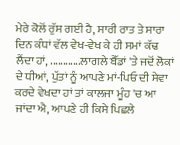ਮੇਰੇ ਕੋਲੋਂ ਰੁੱਸ ਗਈ ਹੈ, ਸਾਰੀ ਰਾਤ ਤੇ ਸਾਰਾ ਦਿਨ ਕੰਧਾਂ ਵੱਲ ਵੇਖ-ਵੇਖ ਕੇ ਹੀ ਸਮਾਂ ਕੱਢ ਲੈਂਦਾ ਹਾਂ, ............ਲਾਗਲੇ ਬੈੱਡਾਂ 'ਤੇ ਜਦੋਂ ਲੋਕਾਂ ਦੇ ਧੀਆਂ, ਪੁੱਤਾਂ ਨੂੰ ਆਪਣੇ ਮਾਂ-ਪਿਓ ਦੀ ਸੇਵਾ ਕਰਦੇ ਵੇਖਦਾ ਹਾਂ ਤਾਂ ਕਾਲਜਾ ਮੂੰਹ 'ਚ ਆ ਜਾਂਦਾ ਐ, ਆਪਣੇ ਹੀ ਕਿਸੇ ਪਿਛਲੇ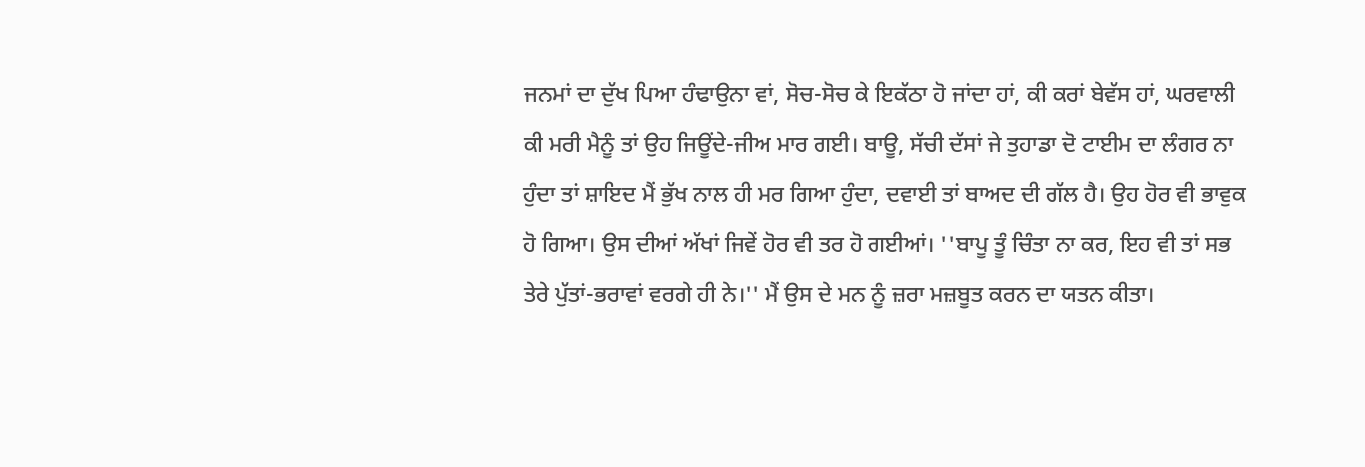ਜਨਮਾਂ ਦਾ ਦੁੱਖ ਪਿਆ ਹੰਢਾਉਨਾ ਵਾਂ, ਸੋਚ-ਸੋਚ ਕੇ ਇਕੱਠਾ ਹੋ ਜਾਂਦਾ ਹਾਂ, ਕੀ ਕਰਾਂ ਬੇਵੱਸ ਹਾਂ, ਘਰਵਾਲੀ ਕੀ ਮਰੀ ਮੈਨੂੰ ਤਾਂ ਉਹ ਜਿਊਂਦੇ-ਜੀਅ ਮਾਰ ਗਈ। ਬਾਊ, ਸੱਚੀ ਦੱਸਾਂ ਜੇ ਤੁਹਾਡਾ ਦੋ ਟਾਈਮ ਦਾ ਲੰਗਰ ਨਾ ਹੁੰਦਾ ਤਾਂ ਸ਼ਾਇਦ ਮੈਂ ਭੁੱਖ ਨਾਲ ਹੀ ਮਰ ਗਿਆ ਹੁੰਦਾ, ਦਵਾਈ ਤਾਂ ਬਾਅਦ ਦੀ ਗੱਲ ਹੈ। ਉਹ ਹੋਰ ਵੀ ਭਾਵੁਕ ਹੋ ਗਿਆ। ਉਸ ਦੀਆਂ ਅੱਖਾਂ ਜਿਵੇਂ ਹੋਰ ਵੀ ਤਰ ਹੋ ਗਈਆਂ। ''ਬਾਪੂ ਤੂੰ ਚਿੰਤਾ ਨਾ ਕਰ, ਇਹ ਵੀ ਤਾਂ ਸਭ ਤੇਰੇ ਪੁੱਤਾਂ-ਭਰਾਵਾਂ ਵਰਗੇ ਹੀ ਨੇ।'' ਮੈਂ ਉਸ ਦੇ ਮਨ ਨੂੰ ਜ਼ਰਾ ਮਜ਼ਬੂਤ ਕਰਨ ਦਾ ਯਤਨ ਕੀਤਾ।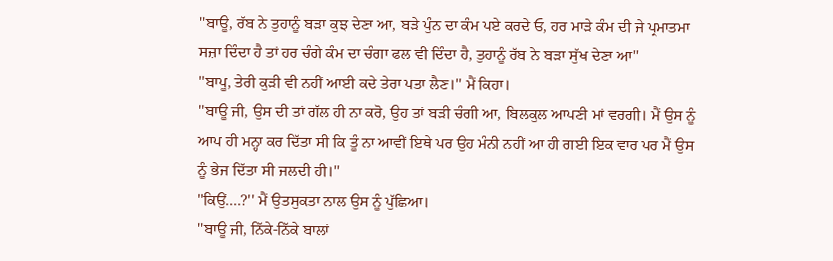''ਬਾਊ, ਰੱਬ ਨੇ ਤੁਹਾਨੂੰ ਬੜਾ ਕੁਝ ਦੇਣਾ ਆ, ਬੜੇ ਪੁੰਨ ਦਾ ਕੰਮ ਪਏ ਕਰਦੇ ਓ, ਹਰ ਮਾੜੇ ਕੰਮ ਦੀ ਜੇ ਪ੍ਰਮਾਤਮਾ ਸਜ਼ਾ ਦਿੰਦਾ ਹੈ ਤਾਂ ਹਰ ਚੰਗੇ ਕੰਮ ਦਾ ਚੰਗਾ ਫਲ ਵੀ ਦਿੰਦਾ ਹੈ, ਤੁਹਾਨੂੰ ਰੱਬ ਨੇ ਬੜਾ ਸੁੱਖ ਦੇਣਾ ਆ''
''ਬਾਪੂ, ਤੇਰੀ ਕੁੜੀ ਵੀ ਨਹੀਂ ਆਈ ਕਦੇ ਤੇਰਾ ਪਤਾ ਲੈਣ।'' ਮੈਂ ਕਿਹਾ।
''ਬਾਊ ਜੀ, ਉਸ ਦੀ ਤਾਂ ਗੱਲ ਹੀ ਨਾ ਕਰੋ, ਉਹ ਤਾਂ ਬੜੀ ਚੰਗੀ ਆ, ਬਿਲਕੁਲ ਆਪਣੀ ਮਾਂ ਵਰਗੀ। ਮੈਂ ਉਸ ਨੂੰ ਆਪ ਹੀ ਮਨ੍ਹਾ ਕਰ ਦਿੱਤਾ ਸੀ ਕਿ ਤੂੰ ਨਾ ਆਵੀਂ ਇਥੇ ਪਰ ਉਹ ਮੰਨੀ ਨਹੀਂ ਆ ਹੀ ਗਈ ਇਕ ਵਾਰ ਪਰ ਮੈਂ ਉਸ ਨੂੰ ਭੇਜ ਦਿੱਤਾ ਸੀ ਜਲਦੀ ਹੀ।''
''ਕਿਉਂ....?'' ਮੈਂ ਉਤਸੁਕਤਾ ਨਾਲ ਉਸ ਨੂੰ ਪੁੱਛਿਆ।
''ਬਾਊ ਜੀ, ਨਿੱਕੇ-ਨਿੱਕੇ ਬਾਲਾਂ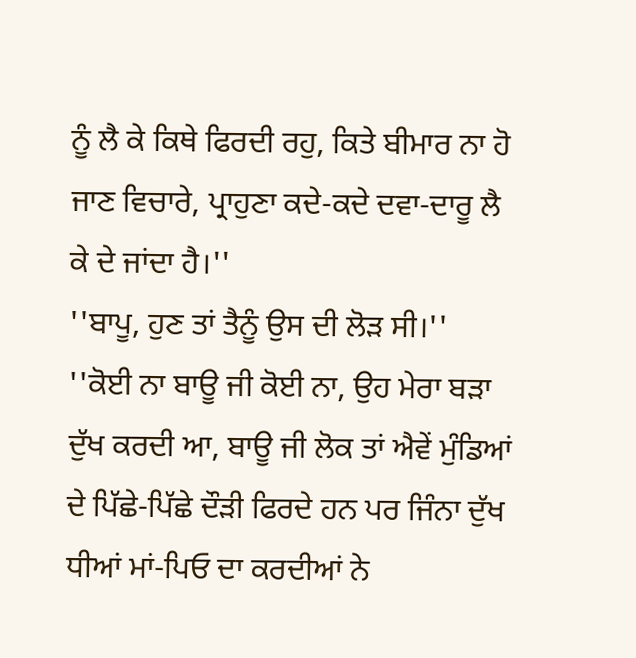ਨੂੰ ਲੈ ਕੇ ਕਿਥੇ ਫਿਰਦੀ ਰਹੁ, ਕਿਤੇ ਬੀਮਾਰ ਨਾ ਹੋ ਜਾਣ ਵਿਚਾਰੇ, ਪ੍ਰਾਹੁਣਾ ਕਦੇ-ਕਦੇ ਦਵਾ-ਦਾਰੂ ਲੈ ਕੇ ਦੇ ਜਾਂਦਾ ਹੈ।''
''ਬਾਪੂ, ਹੁਣ ਤਾਂ ਤੈਨੂੰ ਉਸ ਦੀ ਲੋੜ ਸੀ।''
''ਕੋਈ ਨਾ ਬਾਊ ਜੀ ਕੋਈ ਨਾ, ਉਹ ਮੇਰਾ ਬੜਾ ਦੁੱਖ ਕਰਦੀ ਆ, ਬਾਊ ਜੀ ਲੋਕ ਤਾਂ ਐਵੇਂ ਮੁੰਡਿਆਂ ਦੇ ਪਿੱਛੇ-ਪਿੱਛੇ ਦੌੜੀ ਫਿਰਦੇ ਹਨ ਪਰ ਜਿੰਨਾ ਦੁੱਖ ਧੀਆਂ ਮਾਂ-ਪਿਓ ਦਾ ਕਰਦੀਆਂ ਨੇ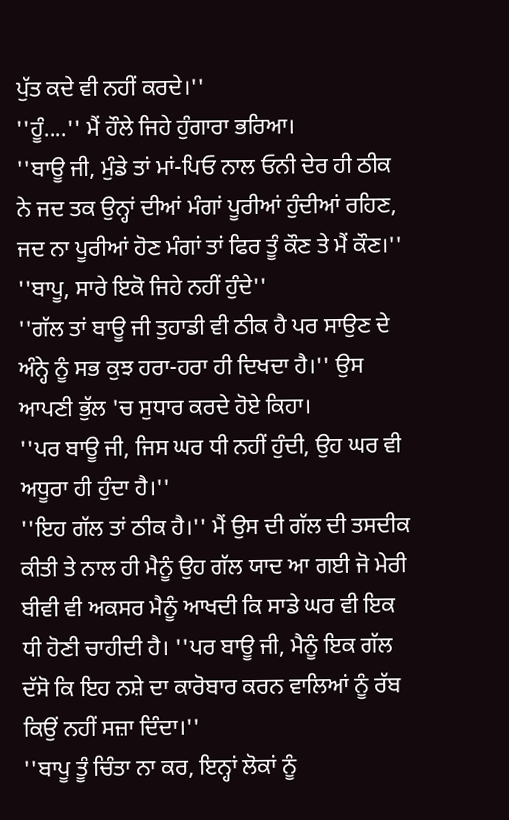ਪੁੱਤ ਕਦੇ ਵੀ ਨਹੀਂ ਕਰਦੇ।''
''ਹੂੰ....'' ਮੈਂ ਹੌਲੇ ਜਿਹੇ ਹੁੰਗਾਰਾ ਭਰਿਆ।
''ਬਾਊ ਜੀ, ਮੁੰਡੇ ਤਾਂ ਮਾਂ-ਪਿਓ ਨਾਲ ਓਨੀ ਦੇਰ ਹੀ ਠੀਕ ਨੇ ਜਦ ਤਕ ਉਨ੍ਹਾਂ ਦੀਆਂ ਮੰਗਾਂ ਪੂਰੀਆਂ ਹੁੰਦੀਆਂ ਰਹਿਣ, ਜਦ ਨਾ ਪੂਰੀਆਂ ਹੋਣ ਮੰਗਾਂ ਤਾਂ ਫਿਰ ਤੂੰ ਕੌਣ ਤੇ ਮੈਂ ਕੌਣ।''
''ਬਾਪੂ, ਸਾਰੇ ਇਕੋ ਜਿਹੇ ਨਹੀਂ ਹੁੰਦੇ''
''ਗੱਲ ਤਾਂ ਬਾਊ ਜੀ ਤੁਹਾਡੀ ਵੀ ਠੀਕ ਹੈ ਪਰ ਸਾਉਣ ਦੇ ਅੰਨ੍ਹੇ ਨੂੰ ਸਭ ਕੁਝ ਹਰਾ-ਹਰਾ ਹੀ ਦਿਖਦਾ ਹੈ।'' ਉਸ ਆਪਣੀ ਭੁੱਲ 'ਚ ਸੁਧਾਰ ਕਰਦੇ ਹੋਏ ਕਿਹਾ।
''ਪਰ ਬਾਊ ਜੀ, ਜਿਸ ਘਰ ਧੀ ਨਹੀਂ ਹੁੰਦੀ, ਉਹ ਘਰ ਵੀ ਅਧੂਰਾ ਹੀ ਹੁੰਦਾ ਹੈ।''
''ਇਹ ਗੱਲ ਤਾਂ ਠੀਕ ਹੈ।'' ਮੈਂ ਉਸ ਦੀ ਗੱਲ ਦੀ ਤਸਦੀਕ ਕੀਤੀ ਤੇ ਨਾਲ ਹੀ ਮੈਨੂੰ ਉਹ ਗੱਲ ਯਾਦ ਆ ਗਈ ਜੋ ਮੇਰੀ ਬੀਵੀ ਵੀ ਅਕਸਰ ਮੈਨੂੰ ਆਖਦੀ ਕਿ ਸਾਡੇ ਘਰ ਵੀ ਇਕ ਧੀ ਹੋਣੀ ਚਾਹੀਦੀ ਹੈ। ''ਪਰ ਬਾਊ ਜੀ, ਮੈਨੂੰ ਇਕ ਗੱਲ ਦੱਸੋ ਕਿ ਇਹ ਨਸ਼ੇ ਦਾ ਕਾਰੋਬਾਰ ਕਰਨ ਵਾਲਿਆਂ ਨੂੰ ਰੱਬ ਕਿਉਂ ਨਹੀਂ ਸਜ਼ਾ ਦਿੰਦਾ।''
''ਬਾਪੂ ਤੂੰ ਚਿੰਤਾ ਨਾ ਕਰ, ਇਨ੍ਹਾਂ ਲੋਕਾਂ ਨੂੰ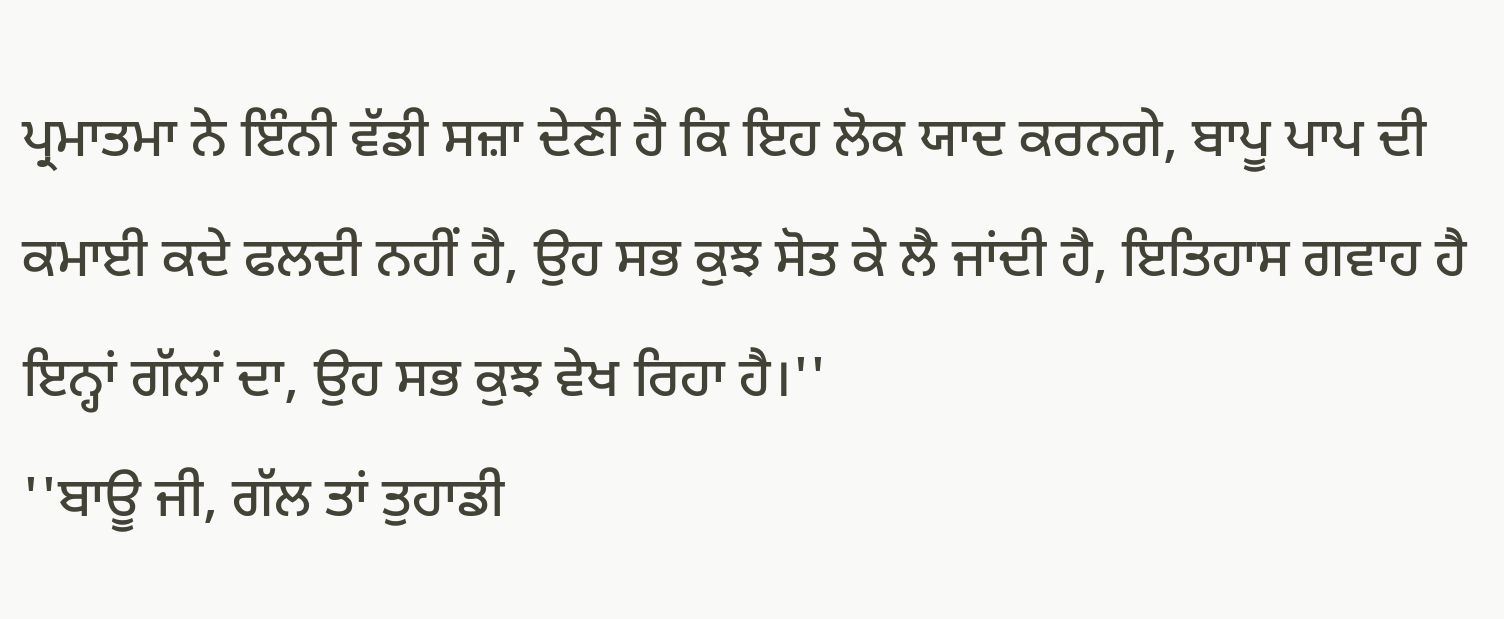ਪ੍ਰਮਾਤਮਾ ਨੇ ਇੰਨੀ ਵੱਡੀ ਸਜ਼ਾ ਦੇਣੀ ਹੈ ਕਿ ਇਹ ਲੋਕ ਯਾਦ ਕਰਨਗੇ, ਬਾਪੂ ਪਾਪ ਦੀ ਕਮਾਈ ਕਦੇ ਫਲਦੀ ਨਹੀਂ ਹੈ, ਉਹ ਸਭ ਕੁਝ ਸੋਤ ਕੇ ਲੈ ਜਾਂਦੀ ਹੈ, ਇਤਿਹਾਸ ਗਵਾਹ ਹੈ ਇਨ੍ਹਾਂ ਗੱਲਾਂ ਦਾ, ਉਹ ਸਭ ਕੁਝ ਵੇਖ ਰਿਹਾ ਹੈ।''
''ਬਾਊ ਜੀ, ਗੱਲ ਤਾਂ ਤੁਹਾਡੀ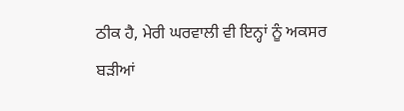ਠੀਕ ਹੈ, ਮੇਰੀ ਘਰਵਾਲੀ ਵੀ ਇਨ੍ਹਾਂ ਨੂੰ ਅਕਸਰ ਬੜੀਆਂ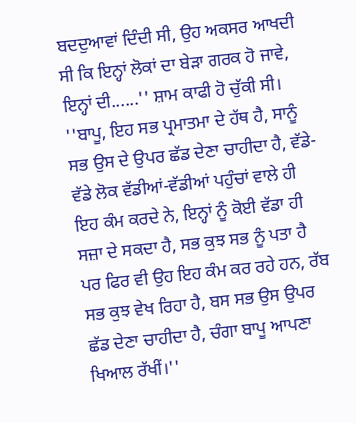ਬਦਦੁਆਵਾਂ ਦਿੰਦੀ ਸੀ, ਉਹ ਅਕਸਰ ਆਖਦੀ ਸੀ ਕਿ ਇਨ੍ਹਾਂ ਲੋਕਾਂ ਦਾ ਬੇੜਾ ਗਰਕ ਹੋ ਜਾਵੇ, ਇਨ੍ਹਾਂ ਦੀ......'' ਸ਼ਾਮ ਕਾਫੀ ਹੋ ਚੁੱਕੀ ਸੀ।
''ਬਾਪੂ, ਇਹ ਸਭ ਪ੍ਰਮਾਤਮਾ ਦੇ ਹੱਥ ਹੈ, ਸਾਨੂੰ ਸਭ ਉਸ ਦੇ ਉਪਰ ਛੱਡ ਦੇਣਾ ਚਾਹੀਦਾ ਹੈ, ਵੱਡੇ-ਵੱਡੇ ਲੋਕ ਵੱਡੀਆਂ-ਵੱਡੀਆਂ ਪਹੁੰਚਾਂ ਵਾਲੇ ਹੀ ਇਹ ਕੰਮ ਕਰਦੇ ਨੇ, ਇਨ੍ਹਾਂ ਨੂੰ ਕੋਈ ਵੱਡਾ ਹੀ ਸਜ਼ਾ ਦੇ ਸਕਦਾ ਹੈ, ਸਭ ਕੁਝ ਸਭ ਨੂੰ ਪਤਾ ਹੈ ਪਰ ਫਿਰ ਵੀ ਉਹ ਇਹ ਕੰਮ ਕਰ ਰਹੇ ਹਨ, ਰੱਬ ਸਭ ਕੁਝ ਵੇਖ ਰਿਹਾ ਹੈ, ਬਸ ਸਭ ਉਸ ਉਪਰ ਛੱਡ ਦੇਣਾ ਚਾਹੀਦਾ ਹੈ, ਚੰਗਾ ਬਾਪੂ ਆਪਣਾ ਖਿਆਲ ਰੱਖੀਂ।''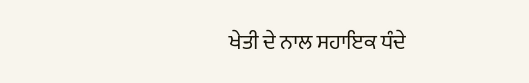ਖੇਤੀ ਦੇ ਨਾਲ ਸਹਾਇਕ ਧੰਦੇ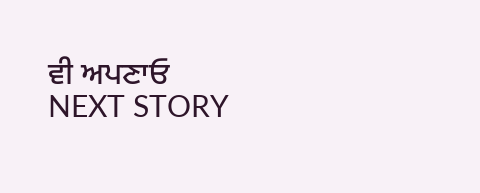ਵੀ ਅਪਣਾਓ
NEXT STORY